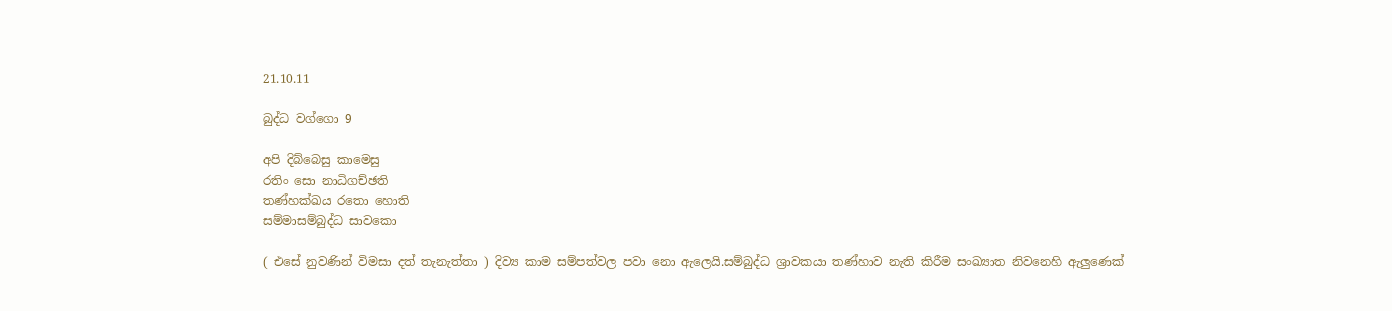21.10.11

බුද්ධ වග්ගො 9

අපි දිබ්බෙසු කාමෙසු
රතිං සො නාධිගච්ඡති
තණ්හක්ඛය රතො හොති
සම්මාසම්බුද්ධ සාවකො

( එසේ නුවණින් විමසා දත් තැනැත්තා ) දිව්‍ය කාම සම්පත්වල පවා නො ඇලෙයි.සම්බුද්ධ ශ්‍රාවකයා තණ්හාව නැති කිරීම සංඛ්‍යාත නිවනෙහි ඇලුණෙක්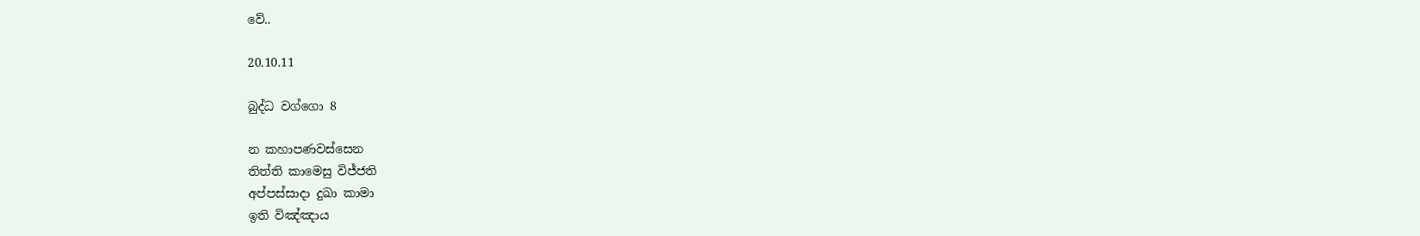වේ..

20.10.11

බුද්ධ වග්ගො 8

න කහාපණවස්සෙන
තිත්ති කාමෙසු විජ්ජති
අප්පස්සාදා දුඛා කාමා
ඉති විඤ්ඤාය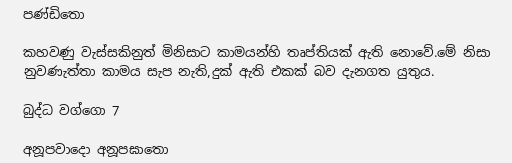පණ්ඩිතො

කහවණු වැස්සකිනුත් මිනිසාට කාමයන්හි තෘප්තියක් ඇති නොවේ.මේ නිසා නුවණැත්තා කාමය සැප නැති,දුක් ඇති එකක් බව දැනගත යුතුය.

බුද්ධ වග්ගො 7

අනූපවාදො අනූපඝාතො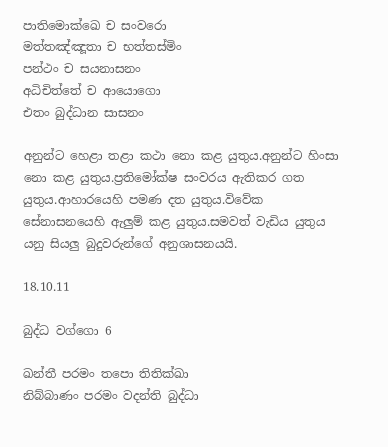පාතිමොක්ඛෙ ච සංවරො
මත්තඤ්ඤූතා ච භත්තස්මිං
පන්ථං ච සයනාසනං
අධිචිත්තේ ච ආයොගො
එතං බුද්ධාන සාසනං

අනුන්ට හෙළා තළා කථා නො කළ යුතුය.අනුන්ට හිංසා නො කළ යුතුය.ප්‍රතිමෝක්ෂ සංවරය ඇතිකර ගත යුතුය.ආහාරයෙහි පමණ දත යුතුය.විවේක සේනාසනයෙහි ඇලුම් කළ යුතුය.සමවත් වැඩිය යුතුය යනු සියලු බුදුවරුන්ගේ අනුශාසනයයි.

18.10.11

බුද්ධ වග්ගො 6

ඛන්තී පරමං තපො තිතික්ඛා
නිබ්බාණං පරමං වදන්ති බුද්ධා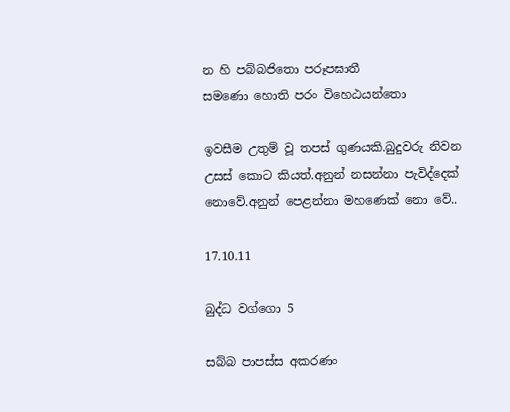න හි පබ්බජිතො පරූපඝාතී
සමණො හොති පරං විහෙඨයන්තො

ඉවසීම උතුම් වූ තපස් ගුණයකි.බුදුවරු නිවන උසස් කොට කියත්.අනුන් නසන්නා පැවිද්දෙක් නොවේ.අනුන් පෙළන්නා මහණෙක් නො වේ..

17.10.11

බුද්ධ වග්ගො 5

සබ්බ පාපස්ස අකරණං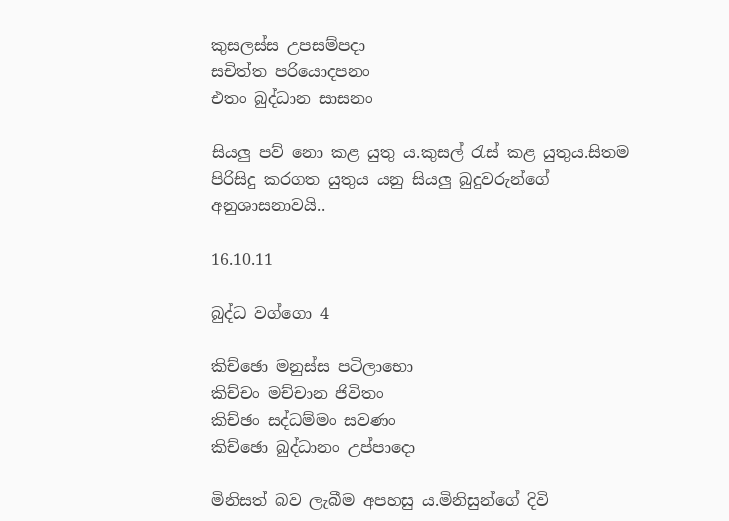කුසලස්ස උපසම්පදා
සචිත්ත පරියොදපනං
එතං බුද්ධාන සාසනං

සියලු පව් නො කළ යුතු ය.කුසල් රැස් කළ යුතුය.සිතම පිරිසිදු කරගත යුතුය යනු සියලු බුදුවරුන්ගේ අනුශාසනාවයි..

16.10.11

බුද්ධ වග්ගො 4

කිච්ඡො මනුස්ස පටිලාභො
කිච්චං මච්චාන ජිවිතං
කිච්ඡං සද්ධම්මං සවණං
කිච්ඡො බුද්ධානං උප්පාදො

මිනිසත් බව ලැබීම අපහසු ය.මිනිසුන්ගේ දිවි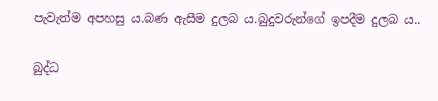පැවැත්ම අපහසු ය.බණ ඇසීම දුලබ ය.බුදුවරුන්ගේ ඉපදීම දුලබ ය..

බුද්ධ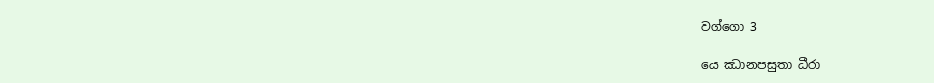වග්ගො 3

යෙ ඣානපසුතා ධීරා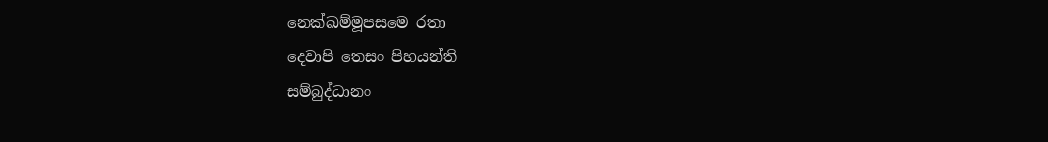නෙක්ඛම්මූපසමෙ රතා
දෙවාපි තෙසං පිහයන්ති
සම්බුද්ධානං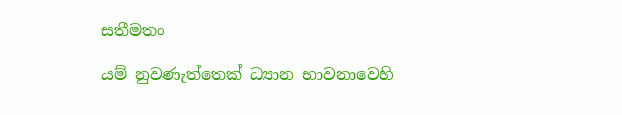සතීමතං

යම් නුවණැත්තෙක් ධ්‍යාන භාවනාවෙහි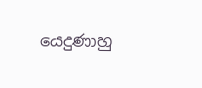යෙදුණාහු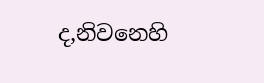ද,නිවනෙහි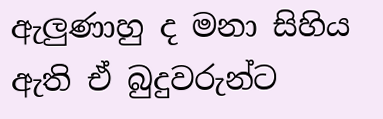ඇලුණාහු ද මනා සිහිය ඇති ඒ බුදුවරුන්ට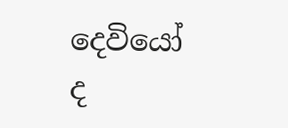දෙවියෝ ද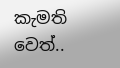කැමති වෙත්..